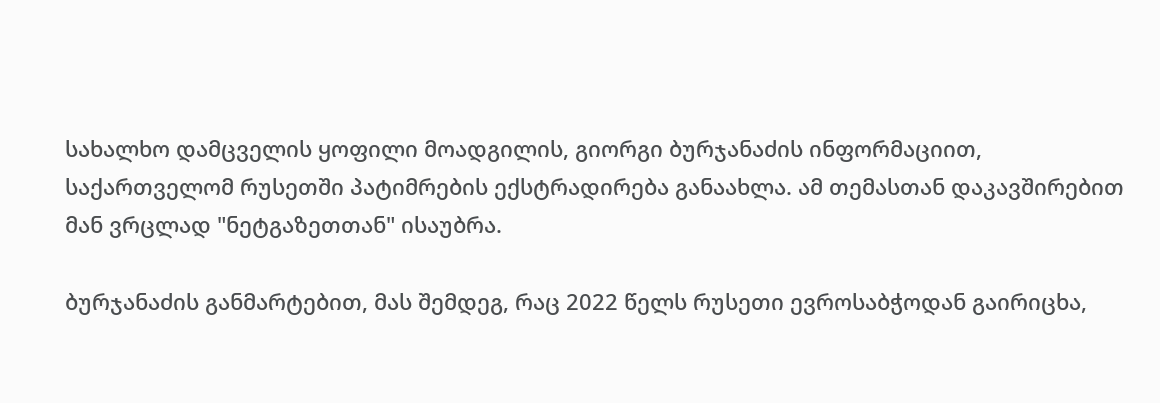სახალხო დამცველის ყოფილი მოადგილის, გიორგი ბურჯანაძის ინფორმაციით, საქართველომ რუსეთში პატიმრების ექსტრადირება განაახლა. ამ თემასთან დაკავშირებით მან ვრცლად "ნეტგაზეთთან" ისაუბრა.

ბურჯანაძის განმარტებით, მას შემდეგ, რაც 2022 წელს რუსეთი ევროსაბჭოდან გაირიცხა,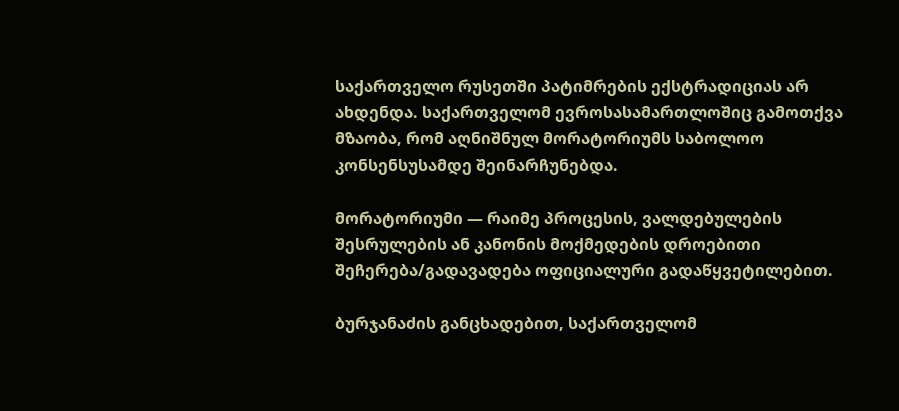საქართველო რუსეთში პატიმრების ექსტრადიციას არ ახდენდა. საქართველომ ევროსასამართლოშიც გამოთქვა მზაობა, რომ აღნიშნულ მორატორიუმს საბოლოო კონსენსუსამდე შეინარჩუნებდა.

მორატორიუმი — რაიმე პროცესის, ვალდებულების შესრულების ან კანონის მოქმედების დროებითი შეჩერება/გადავადება ოფიციალური გადაწყვეტილებით.

ბურჯანაძის განცხადებით, საქართველომ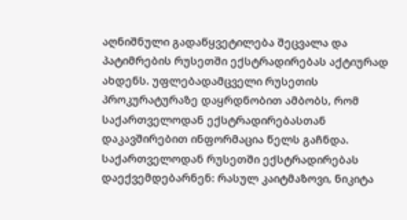აღნიშნული გადაწყვეტილება შეცვალა და პატიმრების რუსეთში ექსტრადირებას აქტიურად ახდენს. უფლებადამცველი რუსეთის პროკურატურაზე დაყრდნობით ამბობს, რომ საქართველოდან ექსტრადირებასთან დაკავშირებით ინფორმაცია წელს გაჩნდა. საქართველოდან რუსეთში ექსტრადირებას დაექვემდებარნენ: რასულ კაიტმაზოვი, ნიკიტა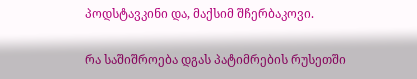პოდსტავკინი და, მაქსიმ შჩერბაკოვი.

რა საშიშროება დგას პატიმრების რუსეთში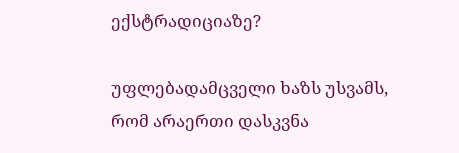ექსტრადიციაზე?

უფლებადამცველი ხაზს უსვამს, რომ არაერთი დასკვნა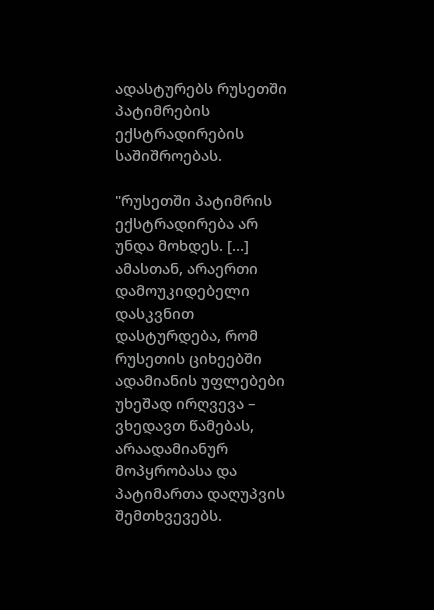ადასტურებს რუსეთში პატიმრების ექსტრადირების საშიშროებას.

"რუსეთში პატიმრის ექსტრადირება არ უნდა მოხდეს. […] ამასთან, არაერთი დამოუკიდებელი დასკვნით დასტურდება, რომ რუსეთის ციხეებში ადამიანის უფლებები უხეშად ირღვევა – ვხედავთ წამებას, არაადამიანურ მოპყრობასა და პატიმართა დაღუპვის შემთხვევებს.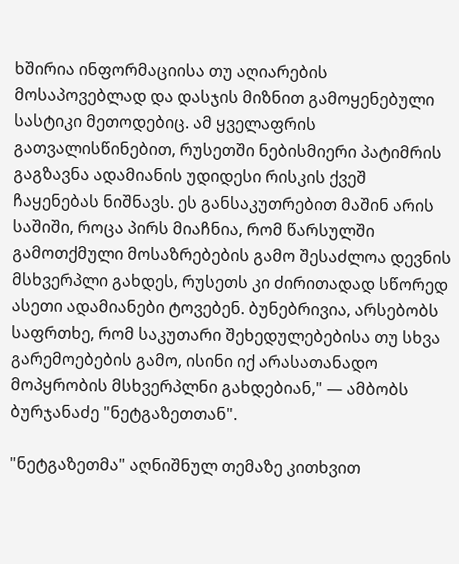ხშირია ინფორმაციისა თუ აღიარების მოსაპოვებლად და დასჯის მიზნით გამოყენებული სასტიკი მეთოდებიც. ამ ყველაფრის გათვალისწინებით, რუსეთში ნებისმიერი პატიმრის გაგზავნა ადამიანის უდიდესი რისკის ქვეშ ჩაყენებას ნიშნავს. ეს განსაკუთრებით მაშინ არის საშიში, როცა პირს მიაჩნია, რომ წარსულში გამოთქმული მოსაზრებების გამო შესაძლოა დევნის მსხვერპლი გახდეს, რუსეთს კი ძირითადად სწორედ ასეთი ადამიანები ტოვებენ. ბუნებრივია, არსებობს საფრთხე, რომ საკუთარი შეხედულებებისა თუ სხვა გარემოებების გამო, ისინი იქ არასათანადო მოპყრობის მსხვერპლნი გახდებიან," — ამბობს ბურჯანაძე "ნეტგაზეთთან".

"ნეტგაზეთმა" აღნიშნულ თემაზე კითხვით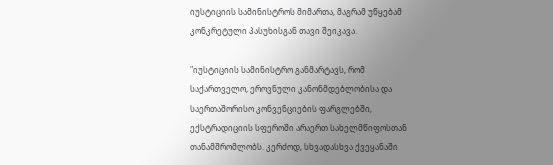იუსტიციის სამინისტროს მიმართა, მაგრამ უწყებამ კონკრეტული პასუხისგან თავი შეიკავა.

"იუსტიციის სამინისტრო განმარტავს, რომ საქართველო, ეროვნული კანონმდებლობისა და საერთაშორისო კონვენციების ფარგლებში, ექსტრადიციის სფეროში არაერთ სახელმწიფოსთან თანამშრომლობს. კერძოდ, სხვადასხვა ქვეყანაში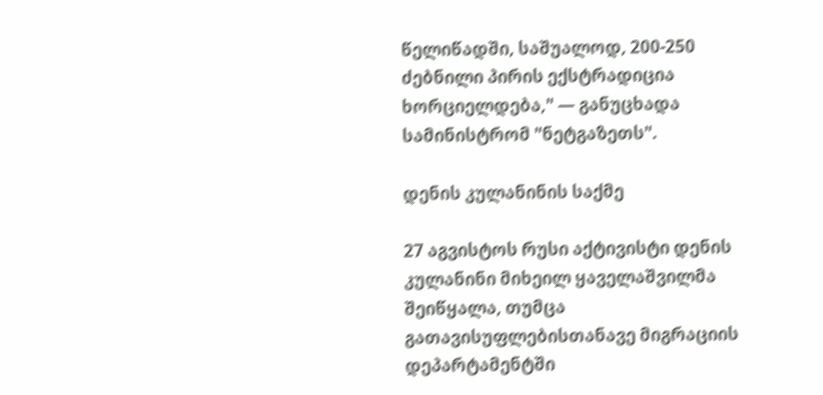წელიწადში, საშუალოდ, 200-250 ძებნილი პირის ექსტრადიცია ხორციელდება," — განუცხადა სამინისტრომ "ნეტგაზეთს".

დენის კულანინის საქმე

27 აგვისტოს რუსი აქტივისტი დენის კულანინი მიხეილ ყაველაშვილმა შეიწყალა, თუმცა გათავისუფლებისთანავე მიგრაციის დეპარტამენტში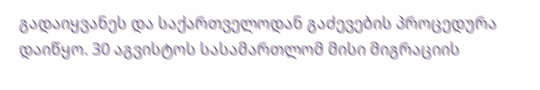გადაიყვანეს და საქართველოდან გაძევების პროცედურა დაიწყო. 30 აგვისტოს სასამართლომ მისი მიგრაციის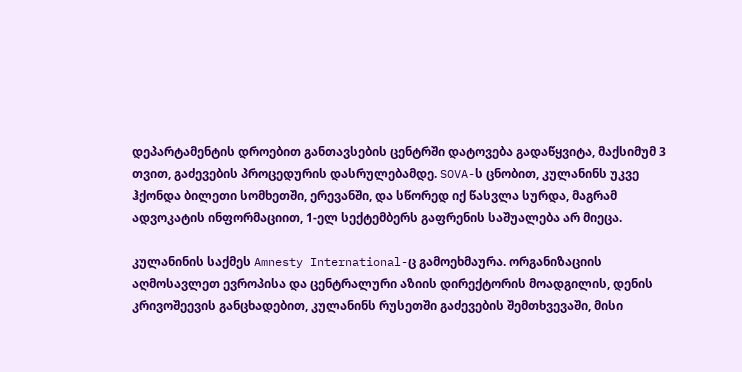დეპარტამენტის დროებით განთავსების ცენტრში დატოვება გადაწყვიტა, მაქსიმუმ 3 თვით, გაძევების პროცედურის დასრულებამდე. SOVA-ს ცნობით, კულანინს უკვე ჰქონდა ბილეთი სომხეთში, ერევანში, და სწორედ იქ წასვლა სურდა, მაგრამ ადვოკატის ინფორმაციით, 1-ელ სექტემბერს გაფრენის საშუალება არ მიეცა.

კულანინის საქმეს Amnesty International-ც გამოეხმაურა. ორგანიზაციის აღმოსავლეთ ევროპისა და ცენტრალური აზიის დირექტორის მოადგილის, დენის კრივოშეევის განცხადებით, კულანინს რუსეთში გაძევების შემთხვევაში, მისი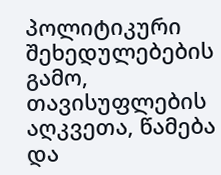პოლიტიკური შეხედულებების გამო, თავისუფლების აღკვეთა, წამება და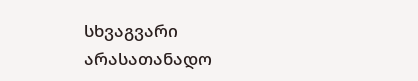სხვაგვარი არასათანადო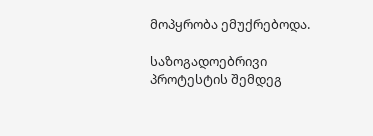მოპყრობა ემუქრებოდა.

საზოგადოებრივი პროტესტის შემდეგ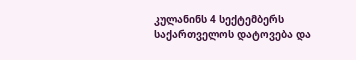კულანინს 4 სექტემბერს საქართველოს დატოვება და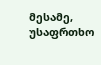მესამე, უსაფრთხო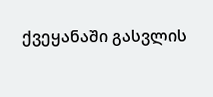ქვეყანაში გასვლის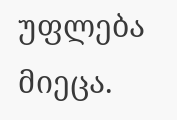უფლება მიეცა.